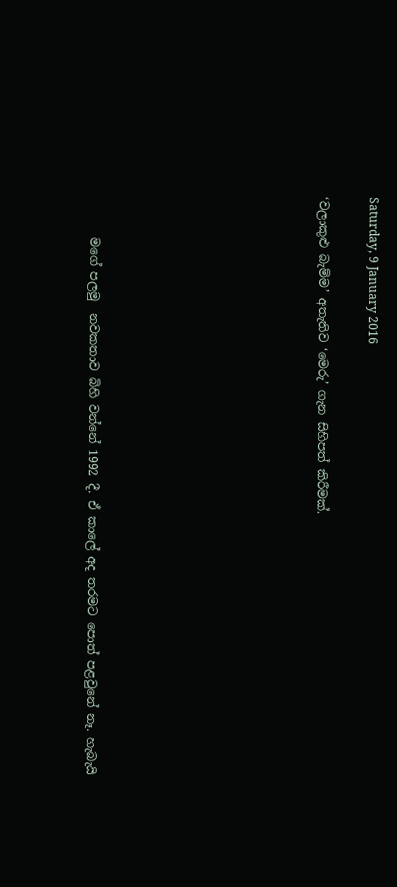Saturday, 9 January 2016

‘වලාකුළු බැම්ම’ අතැතිව ‘මෙරු’ ගැන සිහිපත් කිරීමක්.








       මගේ පලමු  නවකතාව බිහි වන්නේ 1992 දී. ඒ කාලේ අද තරමට පොත් පළවුනේ නෑ. හැබැයි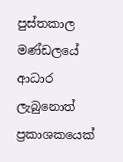පුස්තකාල මණ්ඩලයේ ආධාර ලැබුනොත් ප්‍රකාශකයෙක්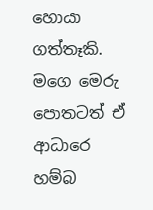හොයා ගත්තෑකි. මගෙ මෙරු පොතටත් ඒ ආධාරෙ හම්බ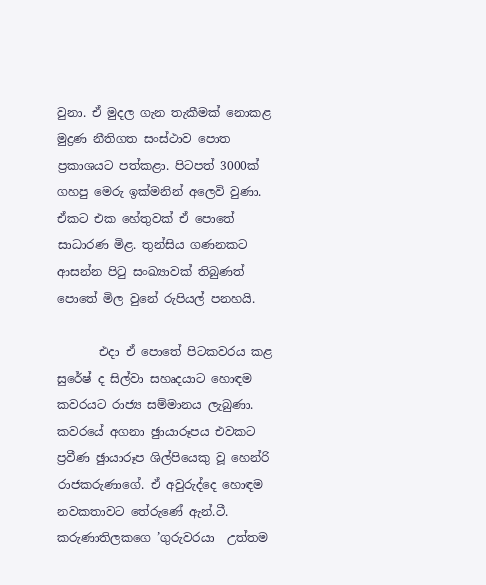වුනා. ඒ මුදල ගැන තැකීමක් නොකළ මුද්‍රණ නීතිගත සංස්ථාව පොත ප්‍රකාශයට පත්කළා. පිටපත් 3000ක් ගහපු මෙරු ඉක්මනින් අලෙවි වුණා. ඒකට එක හේතුවක් ඒ පොතේ සාධාරණ මිළ. තුන්සිය ගණනකට ආසන්න පිටු සංඛ්‍යාවක් තිබුණත් පොතේ මිල වුනේ රුපියල් පනහයි.

       එදා ඒ පොතේ පිටකවරය කළ සුරේෂ් ද සිල්වා සහෘදයාට හොඳම කවරයට රාජ්‍ය සම්මානය ලැබුණා. කවරයේ අගනා ඡුායාරූපය එවකට ප්‍රවීණ ඡුායාරූප ශිල්පියෙකු වූ හෙන්රි රාජකරුණාගේ. ඒ අවුරුද්දෙ හොඳම නවකතාවට තේරුණේ ඇන්.ටී. කරුණාතිලකගෙ ’ගුරුවරයා  උත්තම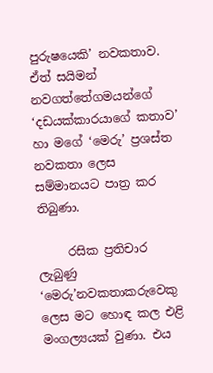පුරුෂයෙකි’ නවකතාව. ඒත් සයිමන් නවගත්තේගමයන්ගේ ‘දඩයක්කාරයාගේ කතාව’ හා මගේ ‘මෙරු’ ප්‍රශස්ත නවකතා ලෙස සම්මානයට පාත්‍ර කර තිබුණා.

     රසික ප්‍රතිචාර ලැබුණු ‘මෙරු’නවකතාකරුවෙකු ලෙස මට හොඳ කල එළි මංගල්‍යයක් වුණා. එය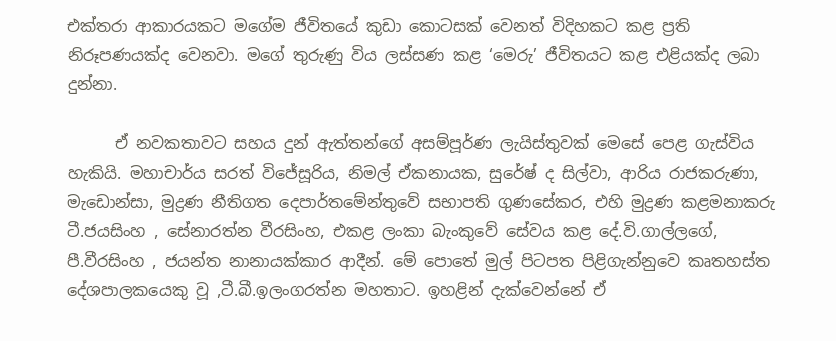එක්තරා ආකාරයකට මගේම ජීවිතයේ කුඩා කොටසක් වෙනත් විදිහකට කළ ප්‍රති නිරූපණයක්ද වෙනවා. මගේ තුරුණු විය ලස්සණ කළ ‘මෙරු’ ජීවිතයට කළ එළියක්ද ලබා දුන්නා.

      ඒ නවකතාවට සහය දුන් ඇත්තන්ගේ අසම්පූර්ණ ලැයිස්තුවක් මෙසේ පෙළ ගැස්විය හැකියි. මහාචාර්ය සරත් විජේසූරිය, නිමල් ඒකනායක, සුරේෂ් ද සිල්වා, ආරිය රාජකරුණා, මැඩොන්සා, මුද්‍රණ නීතිගත දෙපාර්තමේන්තුවේ සභාපති ගුණසේකර, එහි මුද්‍රණ කළමනාකරු ටී.ජයසිංහ , සේනාරත්න වීරසිංහ, එකළ ලංකා බැංකුවේ සේවය කළ දේ.වි.ගාල්ලගේ, පී.වීරසිංහ , ජයන්ත නානායක්කාර ආදීන්. මේ පොතේ මුල් පිටපත පිළිගැන්නුවෙ කෘතහස්ත දේශපාලකයෙකු වූ ,ටී.බී.ඉලංගරත්න මහතාට. ඉහළින් දැක්වෙන්නේ ඒ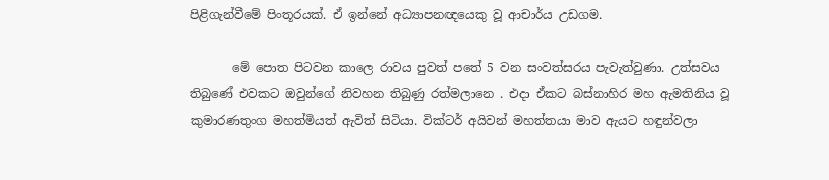පිළිගැන්වීමේ පිංතූරයක්. ඒ ඉන්නේ අධ්‍යාපනඥයෙකු වූ ආචාර්ය උඩගම.

       මේ පොත පිටවන කාලෙ රාවය පුවත් පතේ 5 වන සංවත්සරය පැවැත්වුණා. උත්සවය තිබුණේ එවකට ඔවුන්ගේ නිවහන තිබුණු රත්මලානෙ . එදා ඒකට බස්නාහිර මහ ඇමතිනිය වූ කුමාරණතුංග මහත්මියත් ඇවිත් සිටියා. වික්ටර් අයිවන් මහත්තයා මාව ඇයට හඳුන්වලා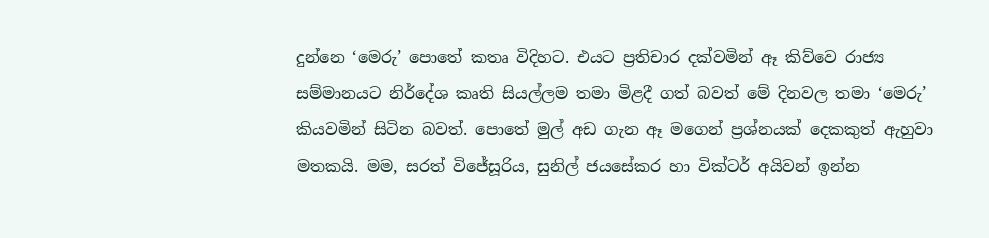දුන්නෙ ‘මෙරු’ පොතේ කතෘ විදිහට. එයට ප්‍රතිචාර දක්වමින් ඈ කිව්වෙ රාජ්‍ය සම්මානයට නිර්දේශ කෘති සියල්ලම තමා මිළදී ගත් බවත් මේ දිනවල තමා ‘මෙරු’ කියවමින් සිටින බවත්. පොතේ මුල් අඩ ගැන ඈ මගෙන් ප්‍රශ්නයක් දෙකකුත් ඇහුවා මතකයි. මම, සරත් විජේසූරිය, සුනිල් ජයසේකර හා වික්ටර් අයිවන් ඉන්න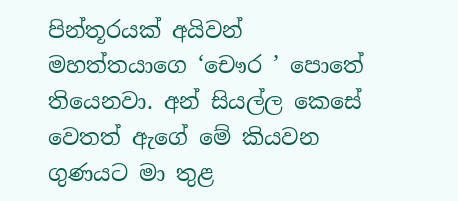පින්තූරයක් අයිවන් මහත්තයාගෙ ‘චෞර ’ පොතේ තියෙනවා. අන් සියල්ල කෙසේ වෙතත් ඇගේ මේ කියවන ගුණයට මා තුළ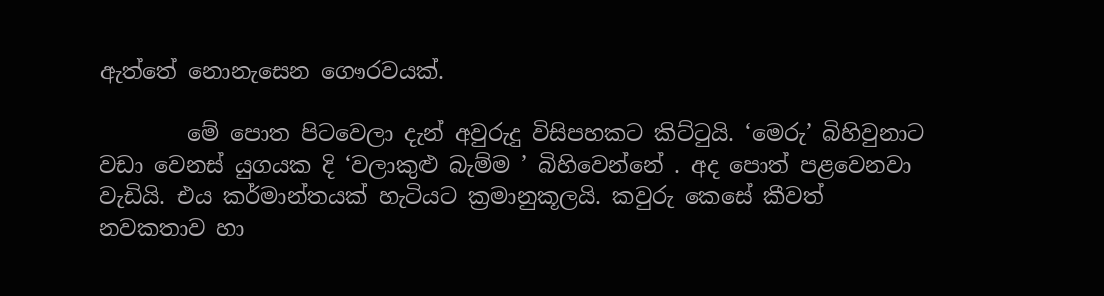ඇත්තේ නොනැසෙන ගෞරවයක්.

        මේ පොත පිටවෙලා දැන් අවුරුදු විසිපහකට කිට්ටුයි. ‘මෙරු’ බිහිවුනාට වඩා වෙනස් යුගයක දි ‘වලාකුළු බැම්ම ’ බිහිවෙන්නේ . අද පොත් පළවෙනවා වැඩියි. එය කර්මාන්තයක් හැටියට ක්‍රමානුකූලයි. කවුරු කෙසේ කීවත් නවකතාව හා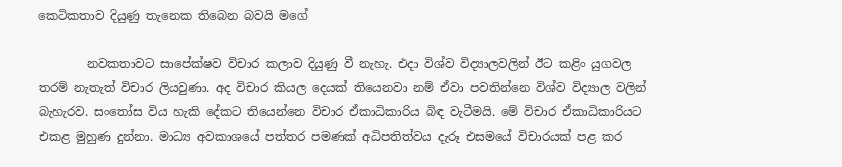කෙටිකතාව දියුණු තැනෙක තිබෙන බවයි මගේ

        නවකතාවට සාපේක්ෂව විචාර කලාව දියුණු වී නැහැ. එදා විශ්ව විද්‍යාලවලින් ඊට කළිං යුගවල තරම් නැතැත් විචාර ලියවුණා. අද විචාර කියල දෙයක් තියෙනවා නම් ඒවා පවතින්නෙ විශ්ව විද්‍යාල වලින්  බැහැරව. සංතෝස විය හැකි දේකට තියෙන්නෙ විචාර ඒකාධිකාරිය බිඳ වැටීමයි. මේ විචාර ඒකාධිකාරියට එකළ මුහුණ දුන්නා. මාධ්‍ය අවකාශයේ පත්තර පමණක් අධිපතිත්වය දැරූ එසමයේ විචාරයක් පළ කර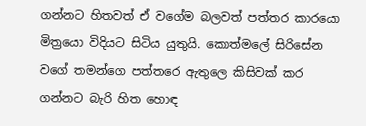ගන්නට හිතවත් ඒ වගේම බලවත් පත්තර කාරයො මිත්‍රයො විදියට සිටිය යුතුයි. කොත්මලේ සිරිසේන වගේ තමන්ගෙ පත්තරෙ ඇතුලෙ කිසිවක් කර ගන්නට බැරි හිත හොඳ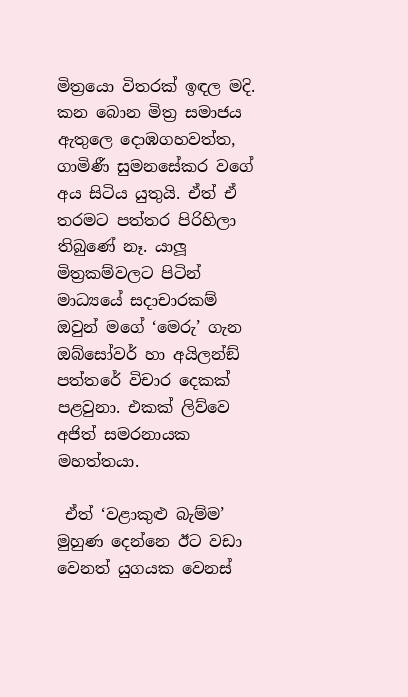මිත්‍රයො විතරක් ඉඳල මදි. කන බොන මිත්‍ර සමාජය ඇතුලෙ දොඹගහවත්ත, ගාමිණී සුමනසේකර වගේ අය සිටිය යුතුයි. ඒත් ඒ තරමට පත්තර පිරිහිලා තිබුණේ නෑ. යාලූ මිත්‍රකම්වලට පිටින් මාධ්‍යයේ සදාචාරකම් ඔවුන් මගේ ‘මෙරු’ ගැන ඔබ්සෝවර් හා අයිලන්ඞ් පත්තරේ විචාර දෙකක් පළවුනා. එකක් ලිව්වෙ අජිත් සමරනායක මහත්තයා.

 ඒත් ‘වළාකුළු බැම්ම’ මුහුණ දෙන්නෙ ඊට වඩා වෙනත් යුගයක වෙනස්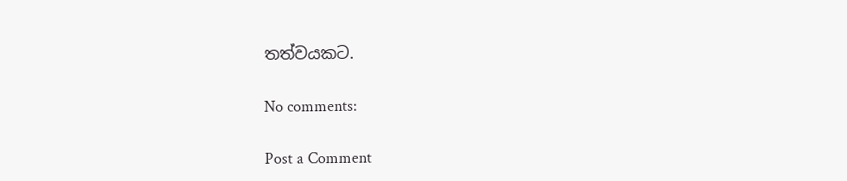තත්වයකට.

No comments:

Post a Comment